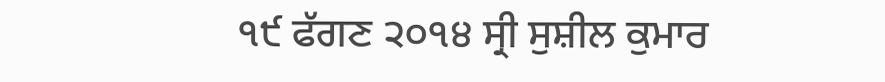੧੯ ਫੱਗਣ ੨੦੧੪ ਸ੍ਰੀ ਸੁਸ਼ੀਲ ਕੁਮਾਰ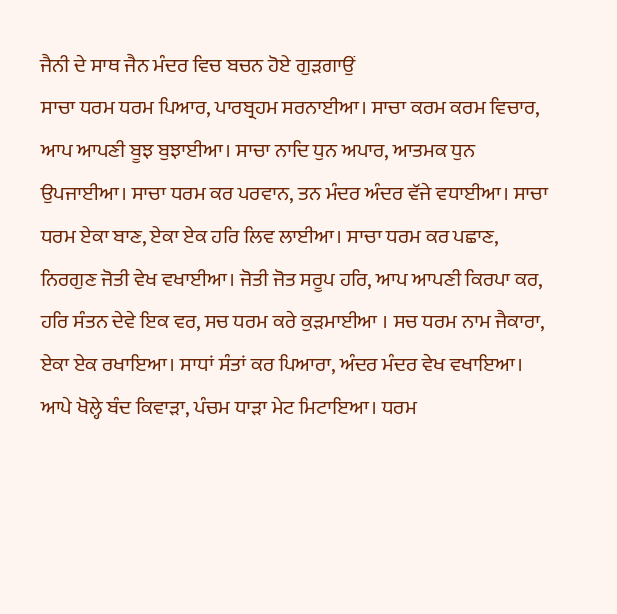ਜੈਨੀ ਦੇ ਸਾਥ ਜੈਨ ਮੰਦਰ ਵਿਚ ਬਚਨ ਹੋਏ ਗੁੜਗਾਉਂ
ਸਾਚਾ ਧਰਮ ਧਰਮ ਪਿਆਰ, ਪਾਰਬ੍ਰਹਮ ਸਰਨਾਈਆ। ਸਾਚਾ ਕਰਮ ਕਰਮ ਵਿਚਾਰ, ਆਪ ਆਪਣੀ ਬੂਝ ਬੁਝਾਈਆ। ਸਾਚਾ ਨਾਦਿ ਧੁਨ ਅਪਾਰ, ਆਤਮਕ ਧੁਨ ਉਪਜਾਈਆ। ਸਾਚਾ ਧਰਮ ਕਰ ਪਰਵਾਨ, ਤਨ ਮੰਦਰ ਅੰਦਰ ਵੱਜੇ ਵਧਾਈਆ। ਸਾਚਾ ਧਰਮ ਏਕਾ ਬਾਣ, ਏਕਾ ਏਕ ਹਰਿ ਲਿਵ ਲਾਈਆ। ਸਾਚਾ ਧਰਮ ਕਰ ਪਛਾਣ, ਨਿਰਗੁਣ ਜੋਤੀ ਵੇਖ ਵਖਾਈਆ। ਜੋਤੀ ਜੋਤ ਸਰੂਪ ਹਰਿ, ਆਪ ਆਪਣੀ ਕਿਰਪਾ ਕਰ, ਹਰਿ ਸੰਤਨ ਦੇਵੇ ਇਕ ਵਰ, ਸਚ ਧਰਮ ਕਰੇ ਕੁੜਮਾਈਆ । ਸਚ ਧਰਮ ਨਾਮ ਜੈਕਾਰਾ, ਏਕਾ ਏਕ ਰਖਾਇਆ। ਸਾਧਾਂ ਸੰਤਾਂ ਕਰ ਪਿਆਰਾ, ਅੰਦਰ ਮੰਦਰ ਵੇਖ ਵਖਾਇਆ। ਆਪੇ ਖੋਲ੍ਹੇ ਬੰਦ ਕਿਵਾੜਾ, ਪੰਚਮ ਧਾੜਾ ਮੇਟ ਮਿਟਾਇਆ। ਧਰਮ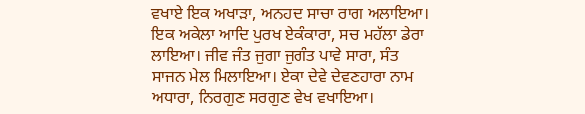ਵਖਾਏ ਇਕ ਅਖਾੜਾ, ਅਨਹਦ ਸਾਚਾ ਰਾਗ ਅਲਾਇਆ। ਇਕ ਅਕੇਲਾ ਆਦਿ ਪੁਰਖ ਏਕੰਕਾਰਾ, ਸਚ ਮਹੱਲਾ ਡੇਰਾ ਲਾਇਆ। ਜੀਵ ਜੰਤ ਜੁਗਾ ਜੁਗੰਤ ਪਾਵੇ ਸਾਰਾ, ਸੰਤ ਸਾਜਨ ਮੇਲ ਮਿਲਾਇਆ। ਏਕਾ ਦੇਵੇ ਦੇਵਣਹਾਰਾ ਨਾਮ ਅਧਾਰਾ, ਨਿਰਗੁਣ ਸਰਗੁਣ ਵੇਖ ਵਖਾਇਆ।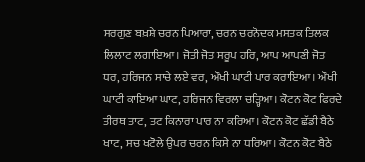ਸਰਗੁਣ ਬਖ਼ਸ਼ੇ ਚਰਨ ਪਿਆਰਾ, ਚਰਨ ਚਰਨੋਦਕ ਮਸਤਕ ਤਿਲਕ ਲਿਲਾਟ ਲਗਾਇਆ। ਜੋਤੀ ਜੋਤ ਸਰੂਪ ਹਰਿ, ਆਪ ਆਪਣੀ ਜੋਤ ਧਰ, ਹਰਿਜਨ ਸਾਚੇ ਲਏ ਵਰ, ਔਖੀ ਘਾਟੀ ਪਾਰ ਕਰਾਇਆ। ਔਖੀ ਘਾਟੀ ਕਾਇਆ ਘਾਟ, ਹਰਿਜਨ ਵਿਰਲਾ ਚੜ੍ਹਿਆ। ਕੋਟਨ ਕੋਟ ਫਿਰਦੇ ਤੀਰਥ ਤਾਟ, ਤਟ ਕਿਨਾਰਾ ਪਾਰ ਨਾ ਕਰਿਆ। ਕੋਟਨ ਕੋਟ ਛੱਡੀ ਬੈਠੇ ਖਾਟ, ਸਚ ਖਟੋਲੇ ਉਪਰ ਚਰਨ ਕਿਸੇ ਨਾ ਧਰਿਆ। ਕੋਟਨ ਕੋਟ ਬੈਠੇ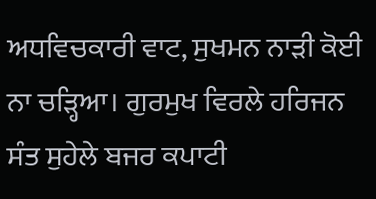ਅਧਵਿਚਕਾਰੀ ਵਾਟ, ਸੁਖਮਨ ਨਾੜੀ ਕੋਈ ਨਾ ਚੜ੍ਹਿਆ। ਗੁਰਮੁਖ ਵਿਰਲੇ ਹਰਿਜਨ ਸੰਤ ਸੁਹੇਲੇ ਬਜਰ ਕਪਾਟੀ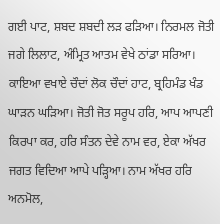ਗਈ ਪਾਟ, ਸ਼ਬਦ ਸ਼ਬਦੀ ਲੜ ਫੜਿਆ। ਨਿਰਮਲ ਜੋਤੀ ਜਗੇ ਲਿਲਾਟ, ਅੰਮ੍ਰਿਤ ਆਤਮ ਵੇਖੇ ਠਾਂਡਾ ਸਰਿਆ। ਕਾਇਆ ਵਖਾਏ ਚੌਦਾਂ ਲੋਕ ਚੌਦਾਂ ਹਾਟ, ਬ੍ਰਹਿਮੰਡ ਖੰਡ ਘਾੜਨ ਘੜਿਆ। ਜੋਤੀ ਜੋਤ ਸਰੂਪ ਹਰਿ, ਆਪ ਆਪਣੀ ਕਿਰਪਾ ਕਰ, ਹਰਿ ਸੰਤਨ ਦੇਵੇ ਨਾਮ ਵਰ, ਏਕਾ ਅੱਖਰ ਜਗਤ ਵਿਦਿਆ ਆਪੇ ਪੜ੍ਹਿਆ। ਨਾਮ ਅੱਖਰ ਹਰਿ ਅਨਮੋਲ,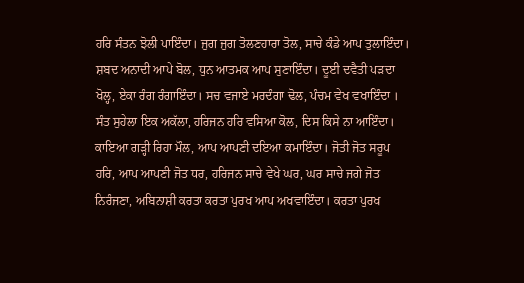ਹਰਿ ਸੰਤਨ ਝੋਲੀ ਪਾਇੰਦਾ। ਜੁਗ ਜੁਗ ਤੋਲਣਹਾਰਾ ਤੋਲ, ਸਾਚੇ ਕੰਡੇ ਆਪ ਤੁਲਾਇੰਦਾ। ਸ਼ਬਦ ਅਨਾਦੀ ਆਪੇ ਬੋਲ, ਧੁਨ ਆਤਮਕ ਆਪ ਸੁਣਾਇੰਦਾ। ਦੂਈ ਦਵੈਤੀ ਪੜਦਾ ਖੋਲ੍ਹ, ਏਕਾ ਰੰਗ ਰੰਗਾਇੰਦਾ। ਸਚ ਵਜਾਏ ਮਰਦੰਗਾ ਢੋਲ, ਪੰਚਮ ਵੇਖ ਵਖਾਇੰਦਾ । ਸੰਤ ਸੁਹੇਲਾ ਇਕ ਅਕੱਲਾ, ਹਰਿਜਨ ਹਰਿ ਵਸਿਆ ਕੋਲ, ਦਿਸ ਕਿਸੇ ਨਾ ਆਇੰਦਾ। ਕਾਇਆ ਗੜ੍ਹੀ ਰਿਹਾ ਮੌਲ, ਆਪ ਆਪਣੀ ਦਇਆ ਕਮਾਇੰਦਾ। ਜੋਤੀ ਜੋਤ ਸਰੂਪ ਹਰਿ, ਆਪ ਆਪਣੀ ਜੋਤ ਧਰ, ਹਰਿਜਨ ਸਾਚੇ ਵੇਖੇ ਘਰ, ਘਰ ਸਾਚੇ ਜਗੇ ਜੋਤ ਨਿਰੰਜਣਾ, ਅਬਿਨਾਸ਼ੀ ਕਰਤਾ ਕਰਤਾ ਪੁਰਖ ਆਪ ਅਖਵਾਇੰਦਾ। ਕਰਤਾ ਪੁਰਖ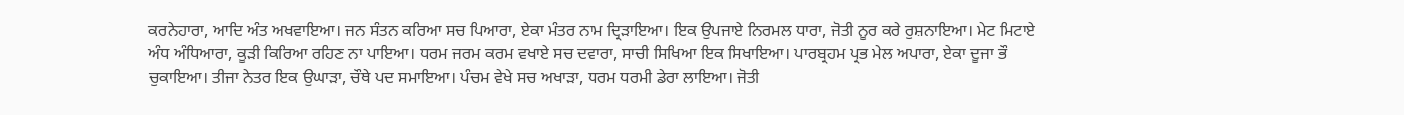ਕਰਨੇਹਾਰਾ, ਆਦਿ ਅੰਤ ਅਖਵਾਇਆ। ਜਨ ਸੰਤਨ ਕਰਿਆ ਸਚ ਪਿਆਰਾ, ਏਕਾ ਮੰਤਰ ਨਾਮ ਦ੍ਰਿੜਾਇਆ। ਇਕ ਉਪਜਾਏ ਨਿਰਮਲ ਧਾਰਾ, ਜੋਤੀ ਨੂਰ ਕਰੇ ਰੁਸ਼ਨਾਇਆ। ਮੇਟ ਮਿਟਾਏ ਅੰਧ ਅੰਧਿਆਰਾ, ਕੂੜੀ ਕਿਰਿਆ ਰਹਿਣ ਨਾ ਪਾਇਆ। ਧਰਮ ਜਰਮ ਕਰਮ ਵਖਾਏ ਸਚ ਦਵਾਰਾ, ਸਾਚੀ ਸਿਖਿਆ ਇਕ ਸਿਖਾਇਆ। ਪਾਰਬ੍ਰਹਮ ਪ੍ਰਭ ਮੇਲ ਅਪਾਰਾ, ਏਕਾ ਦੂਜਾ ਭੌ ਚੁਕਾਇਆ। ਤੀਜਾ ਨੇਤਰ ਇਕ ਉਘਾੜਾ, ਚੌਥੇ ਪਦ ਸਮਾਇਆ। ਪੰਚਮ ਵੇਖੇ ਸਚ ਅਖਾੜਾ, ਧਰਮ ਧਰਮੀ ਡੇਰਾ ਲਾਇਆ। ਜੋਤੀ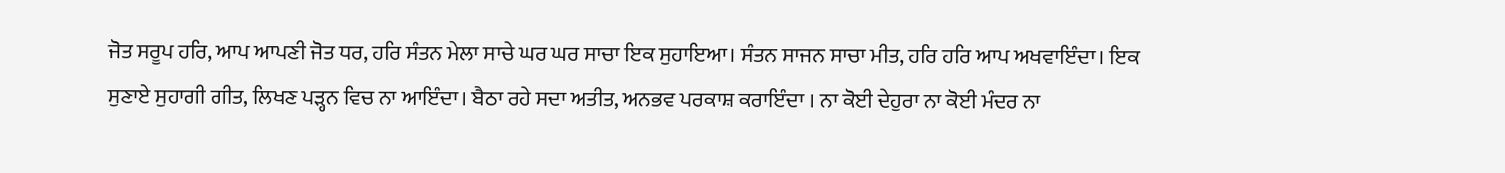ਜੋਤ ਸਰੂਪ ਹਰਿ, ਆਪ ਆਪਣੀ ਜੋਤ ਧਰ, ਹਰਿ ਸੰਤਨ ਮੇਲਾ ਸਾਚੇ ਘਰ ਘਰ ਸਾਚਾ ਇਕ ਸੁਹਾਇਆ। ਸੰਤਨ ਸਾਜਨ ਸਾਚਾ ਮੀਤ, ਹਰਿ ਹਰਿ ਆਪ ਅਖਵਾਇੰਦਾ। ਇਕ ਸੁਣਾਏ ਸੁਹਾਗੀ ਗੀਤ, ਲਿਖਣ ਪੜ੍ਹਨ ਵਿਚ ਨਾ ਆਇੰਦਾ। ਬੈਠਾ ਰਹੇ ਸਦਾ ਅਤੀਤ, ਅਨਭਵ ਪਰਕਾਸ਼ ਕਰਾਇੰਦਾ । ਨਾ ਕੋਈ ਦੇਹੁਰਾ ਨਾ ਕੋਈ ਮੰਦਰ ਨਾ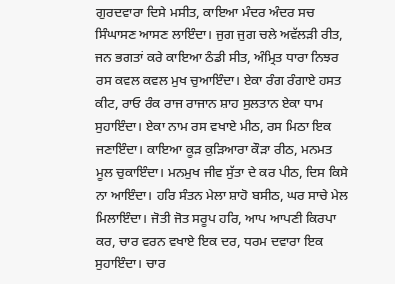ਗੁਰਦਵਾਰਾ ਦਿਸੇ ਮਸੀਤ, ਕਾਇਆ ਮੰਦਰ ਅੰਦਰ ਸਚ ਸਿੰਘਾਸਣ ਆਸਣ ਲਾਇੰਦਾ। ਜੁਗ ਜੁਗ ਚਲੇ ਅਵੱਲੜੀ ਰੀਤ, ਜਨ ਭਗਤਾਂ ਕਰੇ ਕਾਇਆ ਠੰਡੀ ਸੀਤ, ਅੰਮ੍ਰਿਤ ਧਾਰਾ ਨਿਝਰ ਰਸ ਕਵਲ ਕਵਲ ਮੁਖ ਚੁਆਇੰਦਾ। ਏਕਾ ਰੰਗ ਰੰਗਾਏ ਹਸਤ ਕੀਟ, ਰਾਓ ਰੰਕ ਰਾਜ ਰਾਜਾਨ ਸ਼ਾਹ ਸੁਲਤਾਨ ਏਕਾ ਧਾਮ ਸੁਹਾਇੰਦਾ। ਏਕਾ ਨਾਮ ਰਸ ਵਖਾਏ ਮੀਠ, ਰਸ ਮਿਠਾ ਇਕ ਜਣਾਇੰਦਾ। ਕਾਇਆ ਕੂੜ ਕੁੜਿਆਰਾ ਕੌੜਾ ਰੀਠ, ਮਨਮਤ ਮੂਲ ਚੁਕਾਇੰਦਾ। ਮਨਮੁਖ ਜੀਵ ਸੁੱਤਾ ਦੇ ਕਰ ਪੀਠ, ਦਿਸ ਕਿਸੇ ਨਾ ਆਇੰਦਾ। ਹਰਿ ਸੰਤਨ ਮੇਲਾ ਸ਼ਾਹੋ ਬਸੀਠ, ਘਰ ਸਾਚੇ ਮੇਲ ਮਿਲਾਇੰਦਾ। ਜੋਤੀ ਜੋਤ ਸਰੂਪ ਹਰਿ, ਆਪ ਆਪਣੀ ਕਿਰਪਾ ਕਰ, ਚਾਰ ਵਰਨ ਵਖਾਏ ਇਕ ਦਰ, ਧਰਮ ਦਵਾਰਾ ਇਕ ਸੁਹਾਇੰਦਾ। ਚਾਰ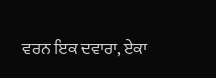ਵਰਨ ਇਕ ਦਵਾਰਾ, ਏਕਾ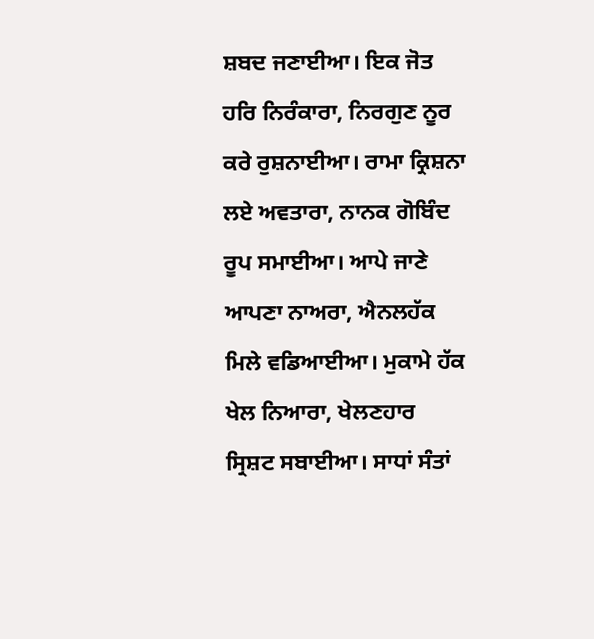ਸ਼ਬਦ ਜਣਾਈਆ। ਇਕ ਜੋਤ ਹਰਿ ਨਿਰੰਕਾਰਾ, ਨਿਰਗੁਣ ਨੂਰ ਕਰੇ ਰੁਸ਼ਨਾਈਆ। ਰਾਮਾ ਕ੍ਰਿਸ਼ਨਾ ਲਏ ਅਵਤਾਰਾ, ਨਾਨਕ ਗੋਬਿੰਦ ਰੂਪ ਸਮਾਈਆ। ਆਪੇ ਜਾਣੇ ਆਪਣਾ ਨਾਅਰਾ, ਐਨਲਹੱਕ ਮਿਲੇ ਵਡਿਆਈਆ। ਮੁਕਾਮੇ ਹੱਕ ਖੇਲ ਨਿਆਰਾ, ਖੇਲਣਹਾਰ ਸ੍ਰਿਸ਼ਟ ਸਬਾਈਆ। ਸਾਧਾਂ ਸੰਤਾਂ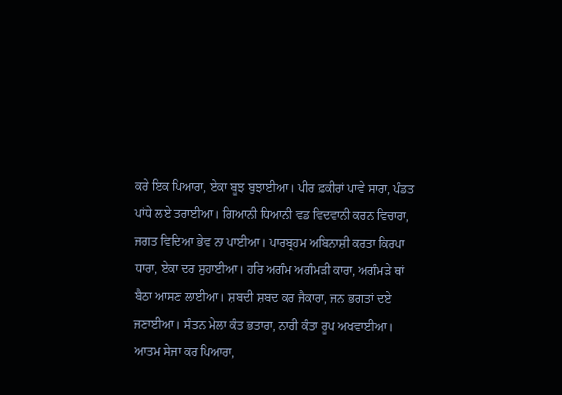ਕਰੇ ਇਕ ਪਿਆਰਾ, ਏਕਾ ਬੂਝ ਬੁਝਾਈਆ। ਪੀਰ ਫ਼ਕੀਰਾਂ ਪਾਵੇ ਸਾਰਾ, ਪੰਡਤ ਪਾਂਧੇ ਲਏ ਤਰਾਈਆ। ਗਿਆਨੀ ਧਿਆਨੀ ਵਡ ਵਿਦਵਾਨੀ ਕਰਨ ਵਿਚਾਰਾ, ਜਗਤ ਵਿਦਿਆ ਭੇਵ ਨਾ ਪਾਈਆ। ਪਾਰਬ੍ਰਹਮ ਅਬਿਨਾਸ਼ੀ ਕਰਤਾ ਕਿਰਪਾ ਧਾਰਾ, ਏਕਾ ਦਰ ਸੁਹਾਈਆ। ਹਰਿ ਅਗੰਮ ਅਗੰਮੜੀ ਕਾਰਾ, ਅਗੰਮੜੇ ਥਾਂ ਬੈਠਾ ਆਸਣ ਲਾਈਆ। ਸ਼ਬਦੀ ਸ਼ਬਦ ਕਰ ਜੈਕਾਰਾ, ਜਨ ਭਗਤਾਂ ਦਏ ਜਣਾਈਆ। ਸੰਤਨ ਮੇਲਾ ਕੰਤ ਭਤਾਰਾ, ਨਾਰੀ ਕੰਤਾ ਰੂਪ ਅਖਵਾਈਆ। ਆਤਮ ਸੇਜਾ ਕਰ ਪਿਆਰਾ,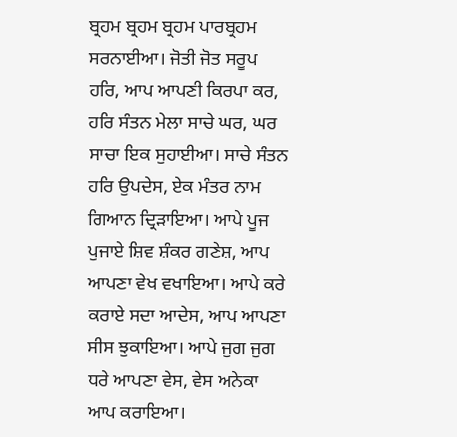ਬ੍ਰਹਮ ਬ੍ਰਹਮ ਬ੍ਰਹਮ ਪਾਰਬ੍ਰਹਮ ਸਰਨਾਈਆ। ਜੋਤੀ ਜੋਤ ਸਰੂਪ ਹਰਿ, ਆਪ ਆਪਣੀ ਕਿਰਪਾ ਕਰ, ਹਰਿ ਸੰਤਨ ਮੇਲਾ ਸਾਚੇ ਘਰ, ਘਰ ਸਾਚਾ ਇਕ ਸੁਹਾਈਆ। ਸਾਚੇ ਸੰਤਨ ਹਰਿ ਉਪਦੇਸ, ਏਕ ਮੰਤਰ ਨਾਮ ਗਿਆਨ ਦ੍ਰਿੜਾਇਆ। ਆਪੇ ਪੂਜ ਪੁਜਾਏ ਸ਼ਿਵ ਸ਼ੰਕਰ ਗਣੇਸ਼, ਆਪ ਆਪਣਾ ਵੇਖ ਵਖਾਇਆ। ਆਪੇ ਕਰੇ ਕਰਾਏ ਸਦਾ ਆਦੇਸ, ਆਪ ਆਪਣਾ ਸੀਸ ਝੁਕਾਇਆ। ਆਪੇ ਜੁਗ ਜੁਗ ਧਰੇ ਆਪਣਾ ਵੇਸ, ਵੇਸ ਅਨੇਕਾ ਆਪ ਕਰਾਇਆ।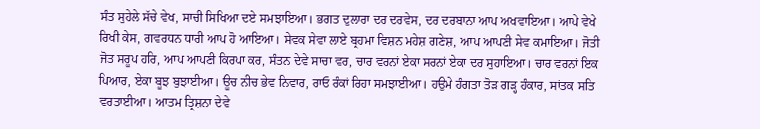ਸੰਤ ਸੁਹੇਲੇ ਸੱਚੇ ਵੇਖ, ਸਾਚੀ ਸਿਖਿਆ ਦਏ ਸਮਝਾਇਆ। ਭਗਤ ਦੁਲਾਰਾ ਦਰ ਦਰਵੇਸ, ਦਰ ਦਰਬਾਨਾ ਆਪ ਅਖਵਾਇਆ। ਆਪੇ ਵੇਖੇ ਰਿਖੀ ਕੇਸ, ਗਵਰਧਨ ਧਾਰੀ ਆਪ ਹੋ ਆਇਆ। ਸੇਵਕ ਸੇਵਾ ਲਾਏ ਬ੍ਰਹਮਾ ਵਿਸ਼ਨ ਮਹੇਸ਼ ਗਣੇਸ਼, ਆਪ ਆਪਣੀ ਸੇਵ ਕਮਾਇਆ। ਜੋਤੀ ਜੋਤ ਸਰੂਪ ਹਰਿ, ਆਪ ਆਪਣੀ ਕਿਰਪਾ ਕਰ, ਸੰਤਨ ਦੇਵੇ ਸਾਚਾ ਵਰ, ਚਾਰ ਵਰਨਾਂ ਏਕਾ ਸਰਨਾਂ ਏਕਾ ਦਰ ਸੁਹਾਇਆ। ਚਾਰ ਵਰਨਾਂ ਇਕ ਪਿਆਰ, ਏਕਾ ਬੂਝ ਬੁਝਾਈਆ। ਊਚ ਨੀਚ ਭੇਵ ਨਿਵਾਰ, ਰਾਓ ਰੰਕਾਂ ਰਿਹਾ ਸਮਝਾਈਆ। ਹਉਮੇ ਹੰਗਤਾ ਤੋੜ ਗੜ੍ਹ ਹੰਕਾਰ, ਸਾਂਤਕ ਸਤਿ ਵਰਤਾਈਆ। ਆਤਮ ਤ੍ਰਿਸ਼ਨਾ ਦੇਵੇ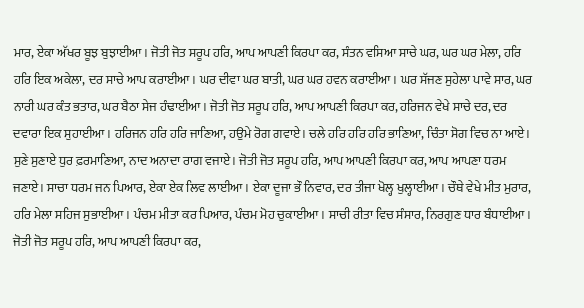ਮਾਰ, ਏਕਾ ਅੱਖਰ ਬੂਝ ਬੁਝਾਈਆ। ਜੋਤੀ ਜੋਤ ਸਰੂਪ ਹਰਿ, ਆਪ ਆਪਣੀ ਕਿਰਪਾ ਕਰ, ਸੰਤਨ ਵਸਿਆ ਸਾਚੇ ਘਰ, ਘਰ ਘਰ ਮੇਲਾ, ਹਰਿ ਹਰਿ ਇਕ ਅਕੇਲਾ, ਦਰ ਸਾਚੇ ਆਪ ਕਰਾਈਆ। ਘਰ ਦੀਵਾ ਘਰ ਬਾਤੀ, ਘਰ ਘਰ ਹਵਨ ਕਰਾਈਆ। ਘਰ ਸੱਜਣ ਸੁਹੇਲਾ ਪਾਵੇ ਸਾਰ, ਘਰ ਨਾਰੀ ਘਰ ਕੰਤ ਭਤਾਰ, ਘਰ ਬੈਠਾ ਸੇਜ ਹੰਢਾਈਆ। ਜੋਤੀ ਜੋਤ ਸਰੂਪ ਹਰਿ, ਆਪ ਆਪਣੀ ਕਿਰਪਾ ਕਰ, ਹਰਿਜਨ ਵੇਖੇ ਸਾਚੇ ਦਰ, ਦਰ ਦਵਾਰਾ ਇਕ ਸੁਹਾਈਆ। ਹਰਿਜਨ ਹਰਿ ਹਰਿ ਜਾਣਿਆ, ਹਉਮੇ ਰੋਗ ਗਵਾਏ। ਚਲੇ ਹਰਿ ਹਰਿ ਹਰਿ ਭਾਣਿਆ, ਚਿੰਤਾ ਸੋਗ ਵਿਚ ਨਾ ਆਏ। ਸੁਣੇ ਸੁਣਾਏ ਧੁਰ ਫ਼ਰਮਾਣਿਆ, ਨਾਦ ਅਨਾਦਾ ਰਾਗ ਵਜਾਏ। ਜੋਤੀ ਜੋਤ ਸਰੂਪ ਹਰਿ, ਆਪ ਆਪਣੀ ਕਿਰਪਾ ਕਰ, ਆਪ ਆਪਣਾ ਧਰਮ ਜਣਾਏ। ਸਾਚਾ ਧਰਮ ਜਨ ਪਿਆਰ, ਏਕਾ ਏਕ ਲਿਵ ਲਾਈਆ। ਏਕਾ ਦੂਜਾ ਭੌ ਨਿਵਾਰ, ਦਰ ਤੀਜਾ ਖੋਲ੍ਹ ਖੁਲ੍ਹਾਈਆ। ਚੌਥੇ ਵੇਖੇ ਮੀਤ ਮੁਰਾਰ, ਹਰਿ ਮੇਲਾ ਸਹਿਜ ਸੁਭਾਈਆ। ਪੰਚਮ ਮੀਤਾ ਕਰ ਪਿਆਰ, ਪੰਚਮ ਮੋਹ ਚੁਕਾਈਆ। ਸਾਚੀ ਰੀਤਾ ਵਿਚ ਸੰਸਾਰ, ਨਿਰਗੁਣ ਧਾਰ ਬੰਧਾਈਆ। ਜੋਤੀ ਜੋਤ ਸਰੂਪ ਹਰਿ, ਆਪ ਆਪਣੀ ਕਿਰਪਾ ਕਰ,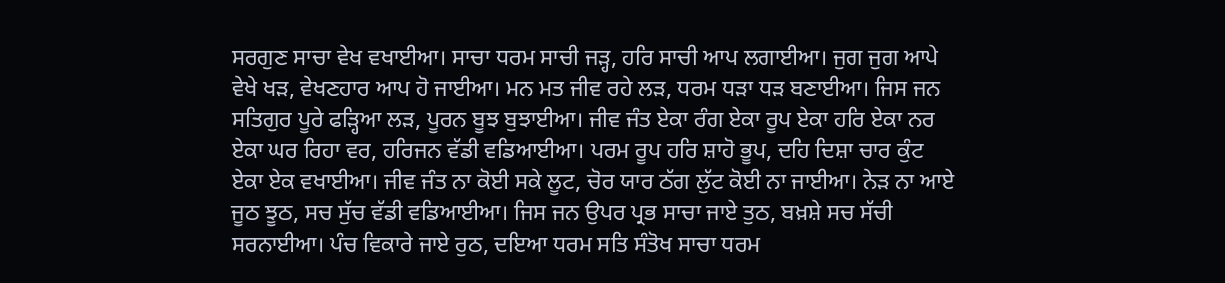ਸਰਗੁਣ ਸਾਚਾ ਵੇਖ ਵਖਾਈਆ। ਸਾਚਾ ਧਰਮ ਸਾਚੀ ਜੜ੍ਹ, ਹਰਿ ਸਾਚੀ ਆਪ ਲਗਾਈਆ। ਜੁਗ ਜੁਗ ਆਪੇ ਵੇਖੇ ਖੜ, ਵੇਖਣਹਾਰ ਆਪ ਹੋ ਜਾਈਆ। ਮਨ ਮਤ ਜੀਵ ਰਹੇ ਲੜ, ਧਰਮ ਧੜਾ ਧੜ ਬਣਾਈਆ। ਜਿਸ ਜਨ ਸਤਿਗੁਰ ਪੂਰੇ ਫੜ੍ਹਿਆ ਲੜ, ਪੂਰਨ ਬੂਝ ਬੁਝਾਈਆ। ਜੀਵ ਜੰਤ ਏਕਾ ਰੰਗ ਏਕਾ ਰੂਪ ਏਕਾ ਹਰਿ ਏਕਾ ਨਰ ਏਕਾ ਘਰ ਰਿਹਾ ਵਰ, ਹਰਿਜਨ ਵੱਡੀ ਵਡਿਆਈਆ। ਪਰਮ ਰੂਪ ਹਰਿ ਸ਼ਾਹੋ ਭੂਪ, ਦਹਿ ਦਿਸ਼ਾ ਚਾਰ ਕੁੰਟ ਏਕਾ ਏਕ ਵਖਾਈਆ। ਜੀਵ ਜੰਤ ਨਾ ਕੋਈ ਸਕੇ ਲੂਟ, ਚੋਰ ਯਾਰ ਠੱਗ ਲੁੱਟ ਕੋਈ ਨਾ ਜਾਈਆ। ਨੇੜ ਨਾ ਆਏ ਜੂਠ ਝੂਠ, ਸਚ ਸੁੱਚ ਵੱਡੀ ਵਡਿਆਈਆ। ਜਿਸ ਜਨ ਉਪਰ ਪ੍ਰਭ ਸਾਚਾ ਜਾਏ ਤੁਠ, ਬਖ਼ਸ਼ੇ ਸਚ ਸੱਚੀ ਸਰਨਾਈਆ। ਪੰਚ ਵਿਕਾਰੇ ਜਾਏ ਰੁਠ, ਦਇਆ ਧਰਮ ਸਤਿ ਸੰਤੋਖ ਸਾਚਾ ਧਰਮ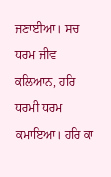ਜਣਾਈਆ। ਸਚ ਧਰਮ ਜੀਵ ਕਲਿਆਨ, ਹਰਿ ਧਰਮੀ ਧਰਮ ਕਮਾਇਆ। ਹਰਿ ਕਾ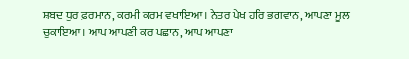ਸ਼ਬਦ ਧੁਰ ਫ਼ਰਮਾਨ, ਕਰਮੀ ਕਰਮ ਵਖਾਇਆ। ਨੇਤਰ ਪੇਖ ਹਰਿ ਭਗਵਾਨ, ਆਪਣਾ ਮੂਲ ਚੁਕਾਇਆ। ਆਪ ਆਪਣੀ ਕਰ ਪਛਾਨ, ਆਪ ਆਪਣਾ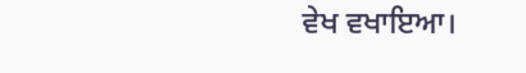ਵੇਖ ਵਖਾਇਆ।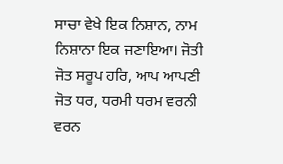ਸਾਚਾ ਵੇਖੇ ਇਕ ਨਿਸ਼ਾਨ, ਨਾਮ ਨਿਸ਼ਾਨਾ ਇਕ ਜਣਾਇਆ। ਜੋਤੀ ਜੋਤ ਸਰੂਪ ਹਰਿ, ਆਪ ਆਪਣੀ ਜੋਤ ਧਰ, ਧਰਮੀ ਧਰਮ ਵਰਨੀ ਵਰਨ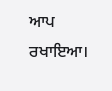ਆਪ ਰਖਾਇਆ।